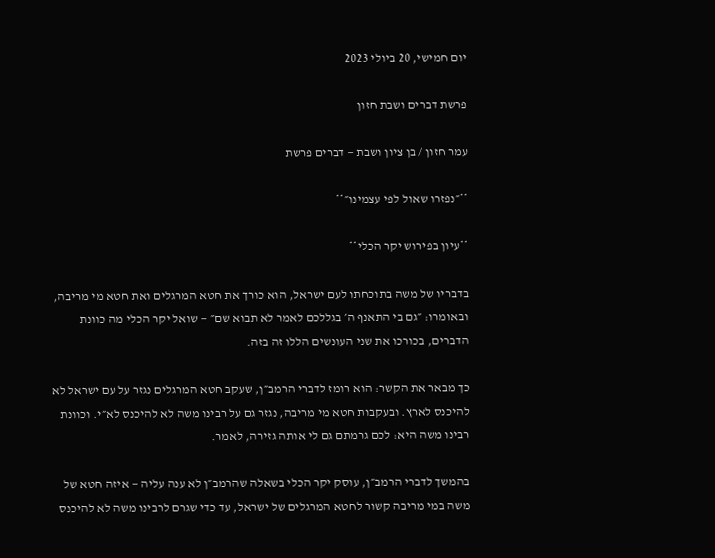יום חמישי, 20 ביולי 2023

פרשת דברים ושבת חזון

עמר חזון / בן ציון ושבת — דברים פרשת

**״נפזרו שאול לפי עצמינו״**

**עיון בפירוש יקר הכלי**

בדבריו של משה בתוכחתו לעם ישראל, הוא כורך את חטא המרגלים ואת חטא מי מריבה, ובאומרו: ״גם בי התאנף ה׳ בגללכם לאמר לא תבוא שם״ — שואל יקר הכלי מה כוונת הדברים, בכורכו את שני העונשים הללו זה בזה.

כך מבאר את הקשר: הוא רומז לדברי הרמב״ן, שעקב חטא המרגלים נגזר על עם ישראל לא להיכנס לארץ. ובעקבות חטא מי מריבה, נגזר גם על רבינו משה לא להיכנס לא״י. וכוונת רבינו משה היא: לכם גרמתם גם לי אותה גזירה, לאמר.

בהמשך לדברי הרמב״ן, עוסק יקר הכלי בשאלה שהרמב״ן לא ענה עליה — איזה חטא של משה במי מריבה קשור לחטא המרגלים של ישראל, עד כדי שגרם לרבינו משה לא להיכנס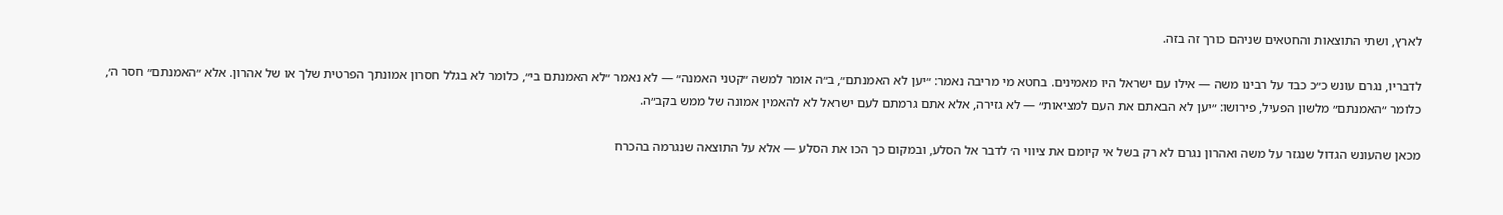לארץ, ושתי התוצאות והחטאים שניהם כורך זה בזה.

לדבריו, נגרם עונש כ״כ כבד על רבינו משה — אילו עם ישראל היו מאמינים. בחטא מי מריבה נאמר: ״יען לא האמנתם״, ב״ה אומר למשה ״קטני האמנה״ — לא נאמר ״לא האמנתם בי״, כלומר לא בגלל חסרון אמונתך הפרטית שלך או של אהרון. אלא ״האמנתם״ חסר ה׳, כלומר ״האמנתם״ מלשון הפעיל, פירושו: ״יען לא הבאתם את העם למציאות״ — לא גזירה, אלא אתם גרמתם לעם ישראל לא להאמין אמונה של ממש בקב״ה.

מכאן שהעונש הגדול שנגזר על משה ואהרון נגרם לא רק בשל אי קיומם את ציווי ה׳ לדבר אל הסלע, ובמקום כך הכו את הסלע — אלא על התוצאה שנגרמה בהכרח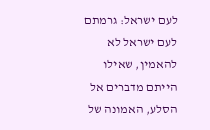לעם ישראל: גרמתם לעם ישראל לא להאמין, שאילו הייתם מדברים אל הסלע, האמונה של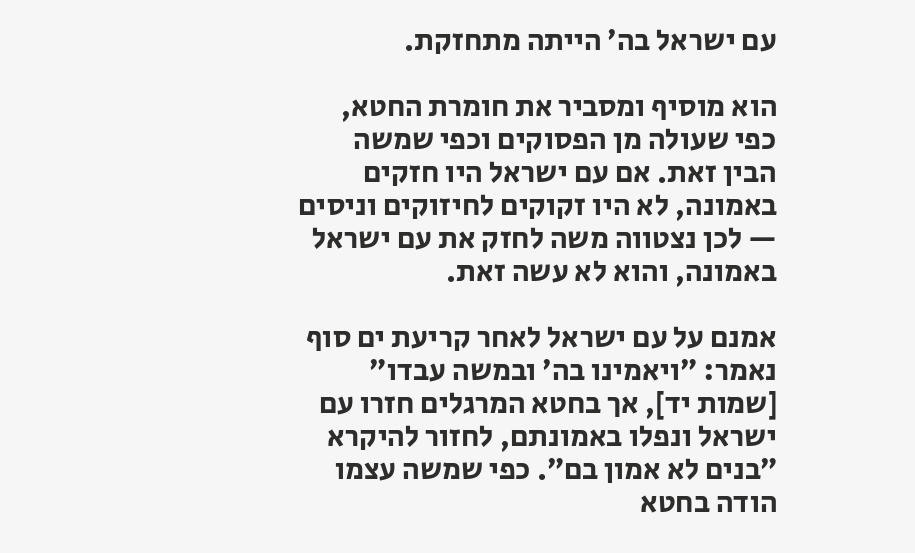עם ישראל בה׳ הייתה מתחזקת.

הוא מוסיף ומסביר את חומרת החטא, כפי שעולה מן הפסוקים וכפי שמשה הבין זאת. אם עם ישראל היו חזקים באמונה, לא היו זקוקים לחיזוקים וניסים — לכן נצטווה משה לחזק את עם ישראל באמונה, והוא לא עשה זאת.

אמנם על עם ישראל לאחר קריעת ים סוף נאמר: ״ויאמינו בה׳ ובמשה עבדו״ [שמות יד], אך בחטא המרגלים חזרו עם ישראל ונפלו באמונתם, לחזור להיקרא ״בנים לא אמון בם״. כפי שמשה עצמו הודה בחטא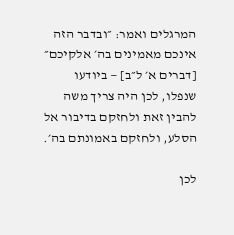המרגלים ואמר: ״ובדבר הזה אינכם מאמינים בה׳ אלקיכם״ [דברים א׳ ל״ב] — ביודעו שנפלו, לכן היה צריך משה להבין זאת ולחזקם בדיבור אל הסלע, ולחזקם באמונתם בה׳.

לכן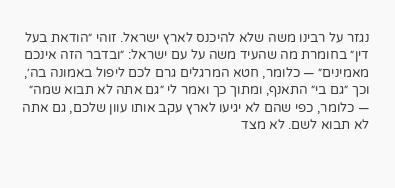נגזר על רבינו משה שלא להיכנס לארץ ישראל. זוהי ״הודאת בעל דין״ בחומרת מה שהעיד משה על עם ישראל: ״ובדבר הזה אינכם מאמינים״ — כלומר, חטא המרגלים גרם לכם ליפול באמונה בה׳, וכך ״גם בי״ התאנף, ומתוך כך ואמר לי ״גם אתה לא תבוא שמה״ — כלומר, כפי שהם לא יגיעו לארץ עקב אותו עוון שלכם, גם אתה לא תבוא לשם. לא מצד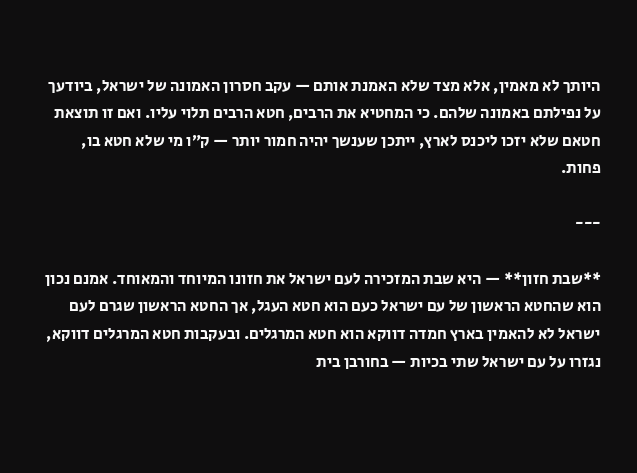היותך לא מאמין, אלא מצד שלא האמנת אותם — עקב חסרון האמונה של ישראל, ביודעך על נפילתם באמונה שלהם. כי המחטיא את הרבים, חטא הרבים תלוי עליו. ואם זו תוצאת חטאם שלא יזכו ליכנס לארץ, ייתכן שענשך יהיה חמור יותר — ק״ו מי שלא חטא בו, פחות.

---

**שבת חזון** — היא שבת המזכירה לעם ישראל את חזונו המיוחד והמאוחד. אמנם נכון הוא שהחטא הראשון של עם ישראל כעם הוא חטא העגל, אך החטא הראשון שגרם לעם ישראל לא להאמין בארץ חמדה דווקא הוא חטא המרגלים. ובעקבות חטא המרגלים דווקא, נגזרו על עם ישראל שתי בכיות — בחורבן בית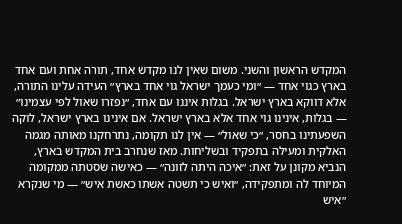המקדש הראשון והשני. משום שאין לנו מקדש אחד, תורה אחת ועם אחד בארץ כגוי אחד — ״ומי כעמך ישראל גוי אחד בארץ״ העידה עלינו התורה, אלא דווקא בארץ ישראל. בגלות איננו עם אחד, ״נפזרו שאול לפי עצמינו״ — בגלות, אינינו גוי אחד אלא בארץ ישראל. אם אינינו בארץ ישראל, לוקה השפעתינו בחסר, ״כי שאול״ — אין לנו תקומה, נתרחקנו מאותה מגמה האלקית ומעילה בתפקיד ובשליחות. מאז שנחרב בית המקדש בארץ, הנביא מקונן על זאת: ״איכה היתה לזונה״ — כאישה שסטתה ממקומה המיוחד לה ומתפקידה, ״ואיש כי תשטה אשתו כאשת איש״ — מי שנקרא ״איש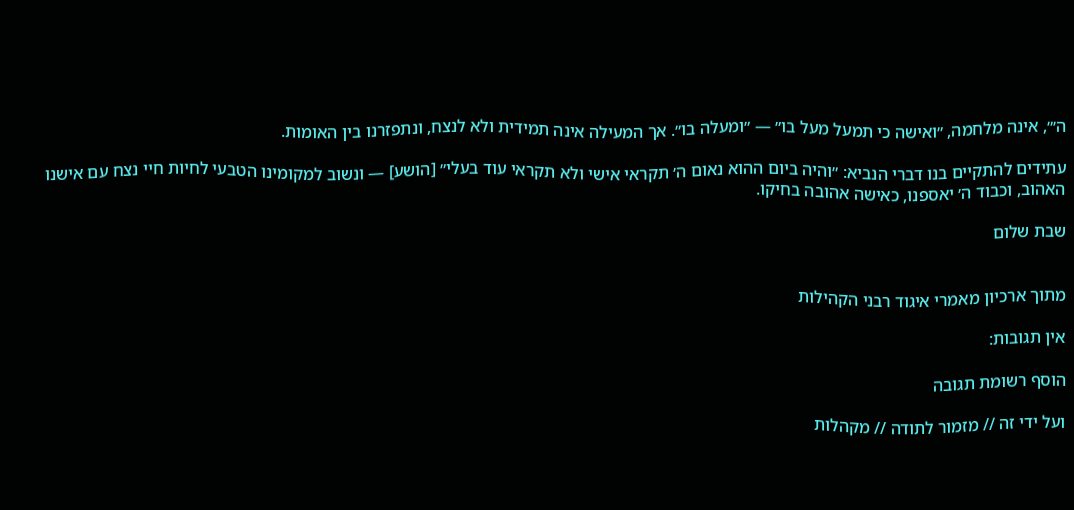ה׳״, אינה מלחמה, ״ואישה כי תמעל מעל בו״ — ״ומעלה בו״. אך המעילה אינה תמידית ולא לנצח, ונתפזרנו בין האומות.

עתידים להתקיים בנו דברי הנביא: ״והיה ביום ההוא נאום ה׳ תקראי אישי ולא תקראי עוד בעלי״ [הושע] — ונשוב למקומינו הטבעי לחיות חיי נצח עם אישנו האהוב, וכבוד ה׳ יאספנו, כאישה אהובה בחיקו.

שבת שלום


מתוך ארכיון מאמרי איגוד רבני הקהילות

אין תגובות:

הוסף רשומת תגובה

ועל ידי זה // מזמור לתודה // מקהלות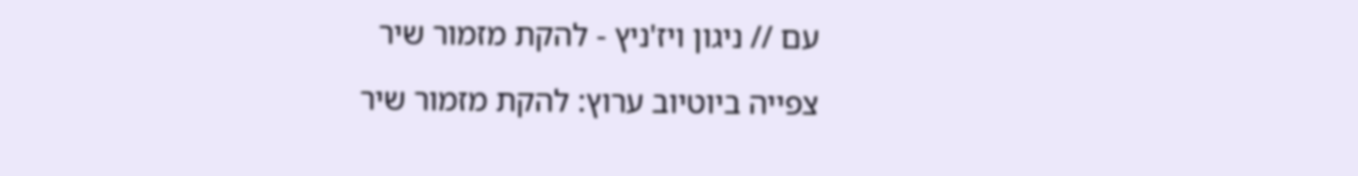עם // ניגון ויז'ניץ - להקת מזמור שיר

צפייה ביוטיוב ערוץ: להקת מזמור שיר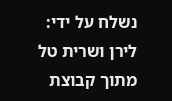נשלח על ידי: לירן ושרית טל מתוך קבוצת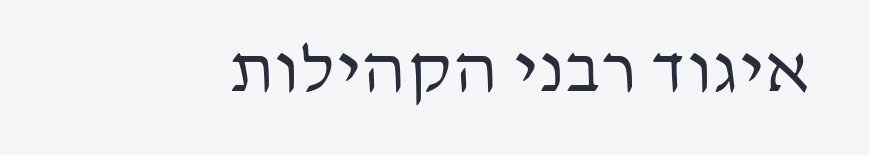איגוד רבני הקהילות